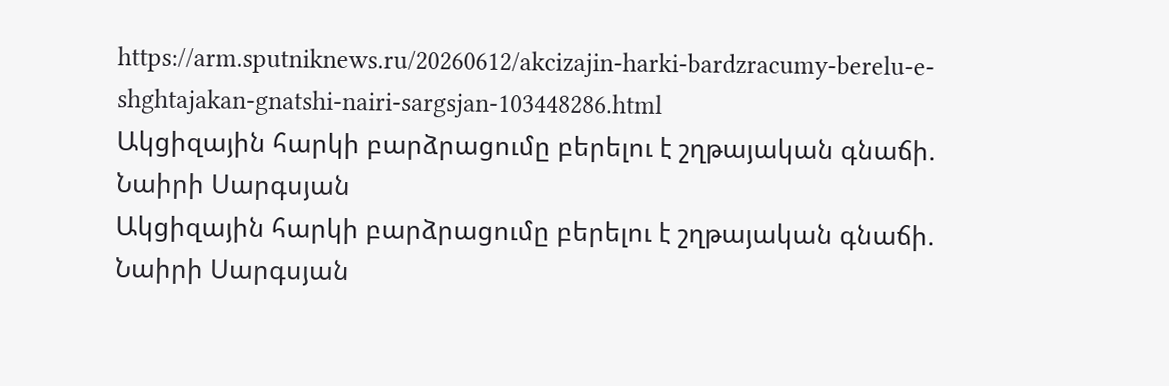https://arm.sputniknews.ru/20260612/akcizajin-harki-bardzracumy-berelu-e-shghtajakan-gnatshi-nairi-sargsjan-103448286.html
Ակցիզային հարկի բարձրացումը բերելու է շղթայական գնաճի. Նաիրի Սարգսյան
Ակցիզային հարկի բարձրացումը բերելու է շղթայական գնաճի. Նաիրի Սարգսյան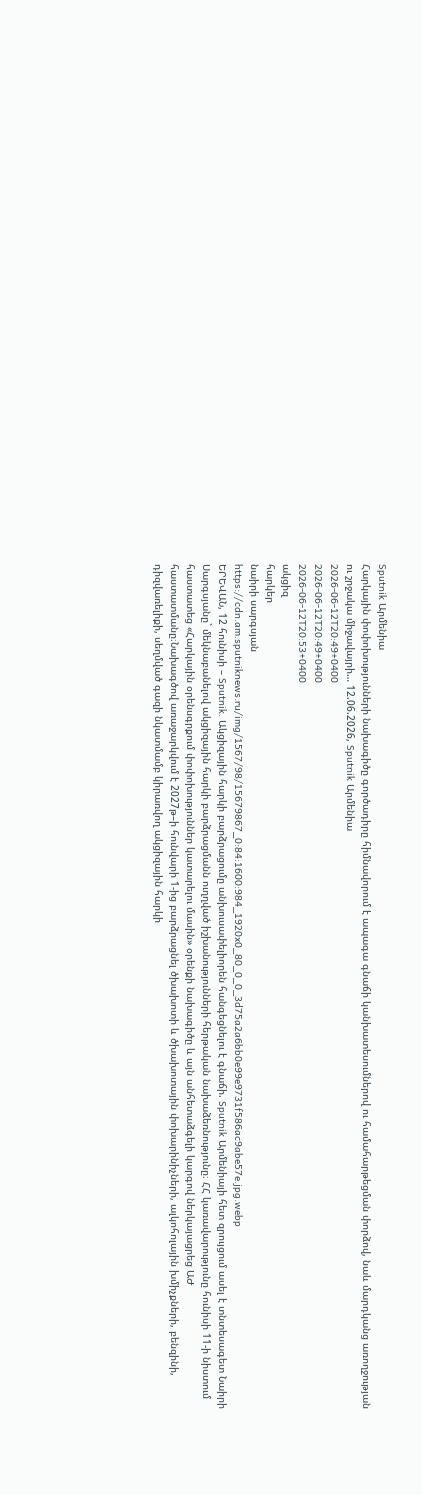Sputnik Արմենիա
Հարկային փոփոխությունների նախագիծը գործադիրը հիմնավորում է ապագա գնաճի կանխատեսումներով ու համահարթեցման փորձով, նաև մարդկանց առողջության ու շրջակա միջավայրի… 12.06.2026, Sputnik Արմենիա
2026-06-12T20:49+0400
2026-06-12T20:49+0400
2026-06-12T20:53+0400
ակցիզ
հարկեր
նաիրի սարգսյան
https://cdn.am.sputniknews.ru/img/1567/98/15679867_0:84:1600:984_1920x0_80_0_0_3d75a2a6bb0e99e9731f586ac9abe57e.jpg.webp
ԵՐԵՎԱՆ, 12 հունիսի – Sputnik. Ակցիզային հարկի բարձրացումը անխուսափելիորեն հանգեցնելու է գնաճի. Sputnik Արմենիայի հետ զրույցում ասել է տնտեսագետ Նաիրի Սարգսյանը` մեկնաբանելով ակցիզային հարկի բարձրացմանն ուղղված իշխանությունների հերթական նախաձեռնությունը։ ՀՀ կառավարությունը հունիսի 11-ի նիստում հաստատեց «Հարկային օրենսգրքում փոփոխություններ կատարելու մասին» օրենքի նախագիծը և այն անհետաձգելի կարգով ներկայացրեց ԱԺ հաստատմանը։Նախագծով առաջարկվում է 2027թ–ի հունվարի 1-ից բարձրացնել ծխախոտի և ծխախոտային փոխարինիչների, ալկոհոլային խմիչքների, բենզինի, դիզվառելիքի, սեղմված գազի նկատմամբ կիրառվող ակցիզային հարկի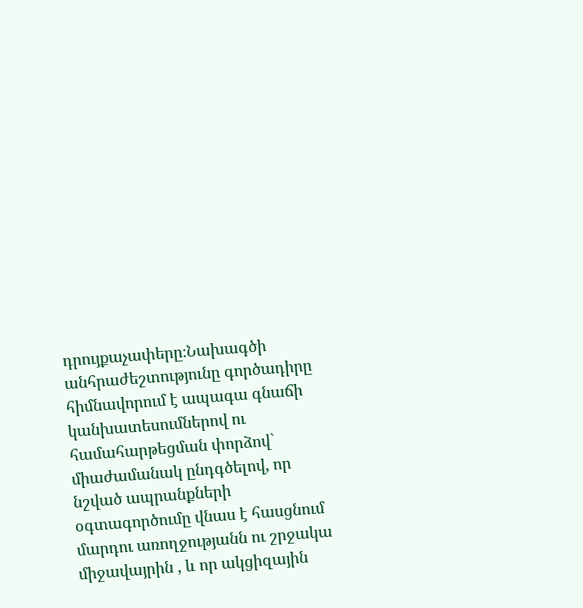դրույքաչափերը։Նախագծի անհրաժեշտությունը գործադիրը հիմնավորում է ապագա գնաճի կանխատեսումներով ու համահարթեցման փորձով` միաժամանակ ընդգծելով, որ նշված ապրանքների օգտագործումը վնաս է հասցնում մարդու առողջությանն ու շրջակա միջավայրին , և որ ակցիզային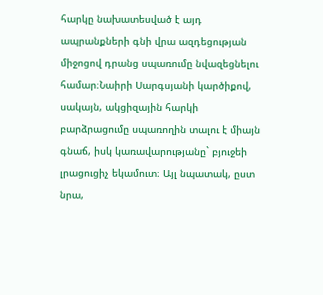հարկը նախատեսված է այդ ապրանքների գնի վրա ազդեցության միջոցով դրանց սպառումը նվազեցնելու համար։Նաիրի Սարգսյանի կարծիքով, սակայն, ակցիզային հարկի բարձրացումը սպառողին տալու է միայն գնաճ, իսկ կառավարությանը` բյուջեի լրացուցիչ եկամուտ։ Այլ նպատակ, ըստ նրա,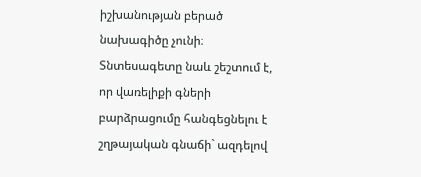իշխանության բերած նախագիծը չունի։ Տնտեսագետը նաև շեշտում է, որ վառելիքի գների բարձրացումը հանգեցնելու է շղթայական գնաճի` ազդելով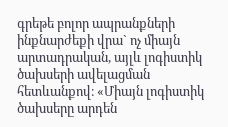գրեթե բոլոր ապրանքների ինքնարժեքի վրա` ոչ միայն արտադրական, այլև լոգիստիկ ծախսերի ավելացման հետևանքով։ «Միայն լոգիստիկ ծախսերը արդեն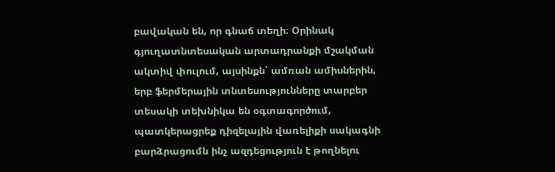բավական են, որ գնաճ տեղի։ Օրինակ գյուղատնտեսական արտադրանքի մշակման ակտիվ փուլում, այսինքն՝ ամռան ամիսներին, երբ ֆերմերային տնտեսությունները տարբեր տեսակի տեխնիկա են օգտագործում, պատկերացրեք դիզելային վառելիքի սակագնի բարձրացումն ինչ ազդեցություն է թողնելու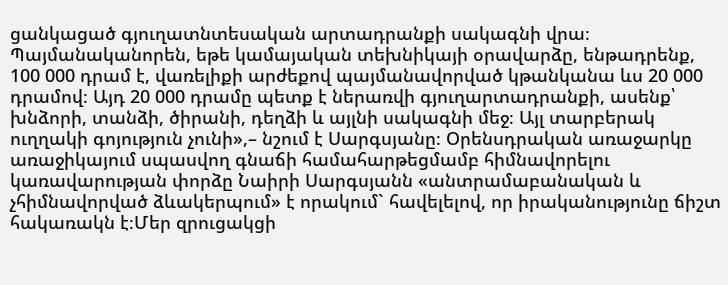ցանկացած գյուղատնտեսական արտադրանքի սակագնի վրա։ Պայմանականորեն, եթե կամայական տեխնիկայի օրավարձը, ենթադրենք, 100 000 դրամ է, վառելիքի արժեքով պայմանավորված կթանկանա ևս 20 000 դրամով։ Այդ 20 000 դրամը պետք է ներառվի գյուղարտադրանքի, ասենք՝ խնձորի, տանձի, ծիրանի, դեղձի և այլնի սակագնի մեջ։ Այլ տարբերակ ուղղակի գոյություն չունի»,– նշում է Սարգսյանը։ Օրենսդրական առաջարկը առաջիկայում սպասվող գնաճի համահարթեցմամբ հիմնավորելու կառավարության փորձը Նաիրի Սարգսյանն «անտրամաբանական և չհիմնավորված ձևակերպում» է որակում` հավելելով, որ իրականությունը ճիշտ հակառակն է։Մեր զրուցակցի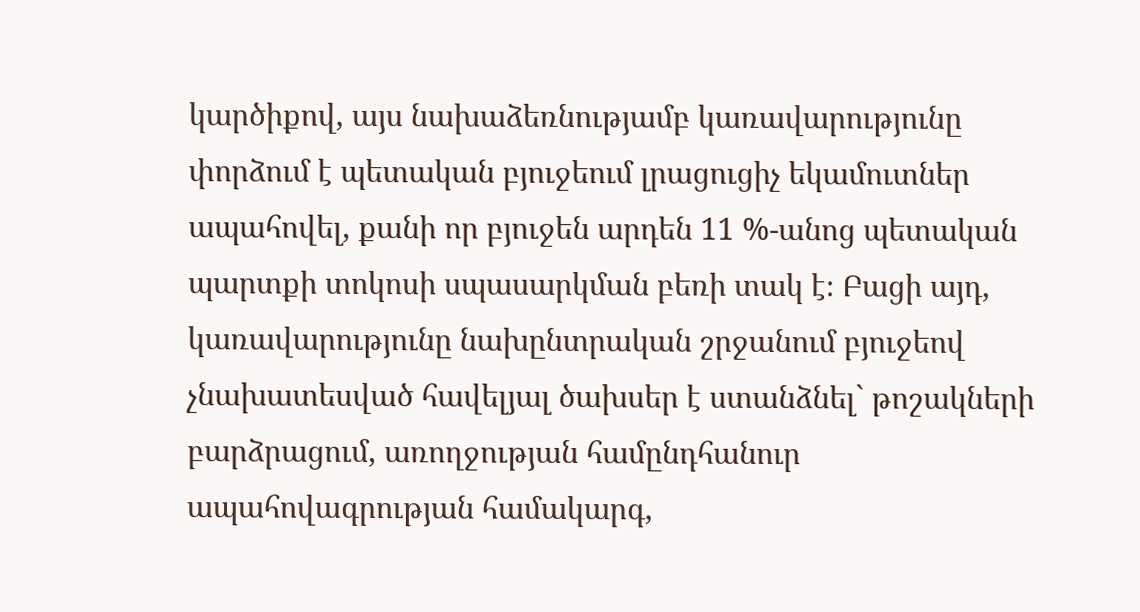կարծիքով, այս նախաձեռնությամբ կառավարությունը փորձում է պետական բյուջեում լրացուցիչ եկամուտներ ապահովել, քանի որ բյուջեն արդեն 11 %-անոց պետական պարտքի տոկոսի սպասարկման բեռի տակ է։ Բացի այդ, կառավարությունը նախընտրական շրջանում բյուջեով չնախատեսված հավելյալ ծախսեր է ստանձնել` թոշակների բարձրացում, առողջության համընդհանուր ապահովագրության համակարգ,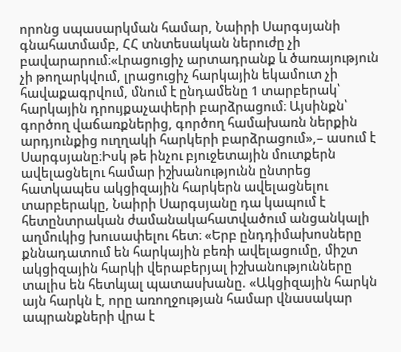որոնց սպասարկման համար, Նաիրի Սարգսյանի գնահատմամբ, ՀՀ տնտեսական ներուժը չի բավարարում։«Լրացուցիչ արտադրանք և ծառայություն չի թողարկվում, լրացուցիչ հարկային եկամուտ չի հավաքագրվում, մնում է ընդամենը 1 տարբերակ՝ հարկային դրույքաչափերի բարձրացում։ Այսինքն՝ գործող վաճառքներից, գործող համախառն ներքին արդյունքից ուղղակի հարկերի բարձրացում»,– ասում է Սարգսյանը։Իսկ թե ինչու բյուջետային մուտքերն ավելացնելու համար իշխանությունն ընտրեց հատկապես ակցիզային հարկերն ավելացնելու տարբերակը, Նաիրի Սարգսյանը դա կապում է հետընտրական ժամանակահատվածում անցանկալի աղմուկից խուսափելու հետ։ «Երբ ընդդիմախոսները քննադատում են հարկային բեռի ավելացումը, միշտ ակցիզային հարկի վերաբերյալ իշխանությունները տալիս են հետևյալ պատասխանը. «Ակցիզային հարկն այն հարկն է, որը առողջության համար վնասակար ապրանքների վրա է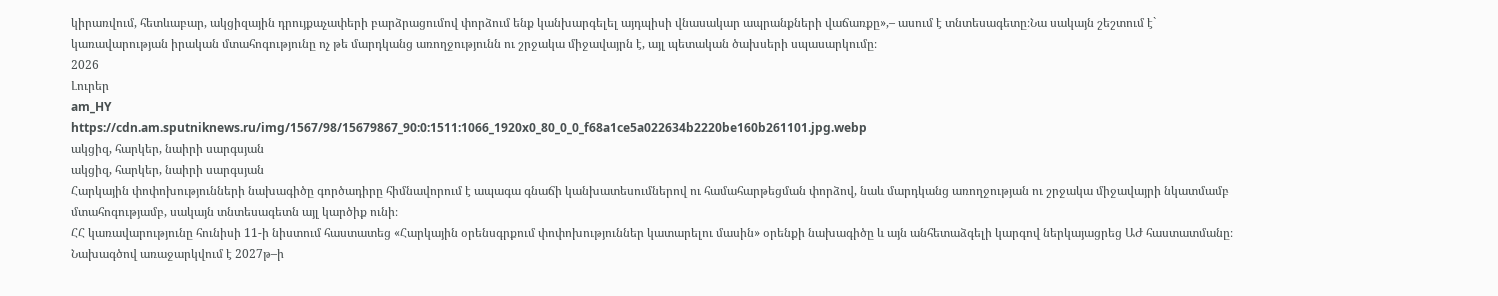կիրառվում, հետևաբար, ակցիզային դրույքաչափերի բարձրացումով փորձում ենք կանխարգելել այդպիսի վնասակար ապրանքների վաճառքը»,– ասում է տնտեսագետը։Նա սակայն շեշտում է` կառավարության իրական մտահոգությունը ոչ թե մարդկանց առողջությունն ու շրջակա միջավայրն է, այլ պետական ծախսերի սպասարկումը։
2026
Լուրեր
am_HY
https://cdn.am.sputniknews.ru/img/1567/98/15679867_90:0:1511:1066_1920x0_80_0_0_f68a1ce5a022634b2220be160b261101.jpg.webp
ակցիզ, հարկեր, նաիրի սարգսյան
ակցիզ, հարկեր, նաիրի սարգսյան
Հարկային փոփոխությունների նախագիծը գործադիրը հիմնավորում է ապագա գնաճի կանխատեսումներով ու համահարթեցման փորձով, նաև մարդկանց առողջության ու շրջակա միջավայրի նկատմամբ մտահոգությամբ, սակայն տնտեսագետն այլ կարծիք ունի։
ՀՀ կառավարությունը հունիսի 11-ի նիստում հաստատեց «Հարկային օրենսգրքում փոփոխություններ կատարելու մասին» օրենքի նախագիծը և այն անհետաձգելի կարգով ներկայացրեց ԱԺ հաստատմանը։
Նախագծով առաջարկվում է 2027թ–ի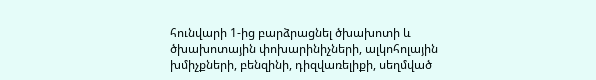հունվարի 1-ից բարձրացնել ծխախոտի և ծխախոտային փոխարինիչների, ալկոհոլային խմիչքների, բենզինի, դիզվառելիքի, սեղմված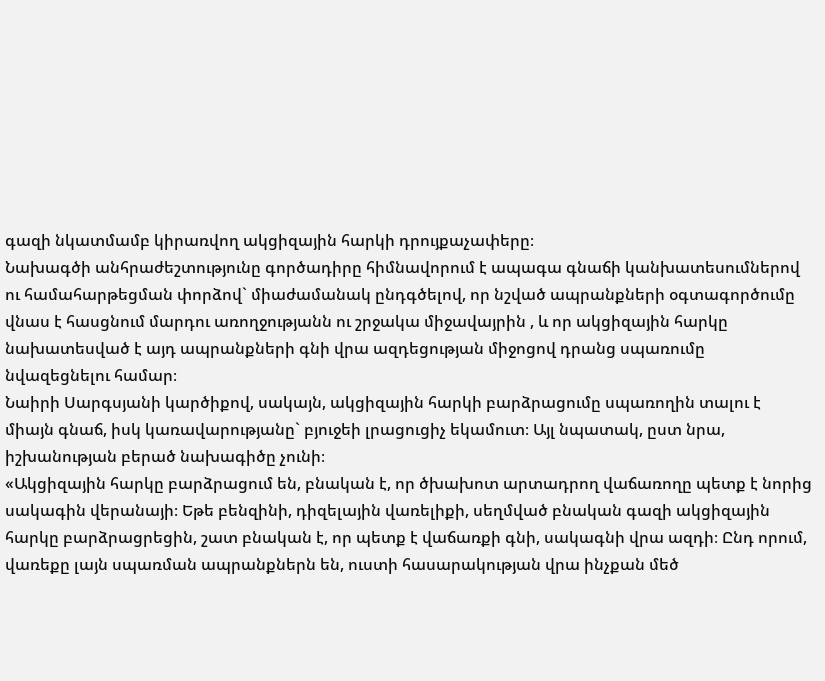գազի նկատմամբ կիրառվող ակցիզային հարկի դրույքաչափերը։
Նախագծի անհրաժեշտությունը գործադիրը հիմնավորում է ապագա գնաճի կանխատեսումներով ու համահարթեցման փորձով` միաժամանակ ընդգծելով, որ նշված ապրանքների օգտագործումը վնաս է հասցնում մարդու առողջությանն ու շրջակա միջավայրին , և որ ակցիզային հարկը նախատեսված է այդ ապրանքների գնի վրա ազդեցության միջոցով դրանց սպառումը նվազեցնելու համար։
Նաիրի Սարգսյանի կարծիքով, սակայն, ակցիզային հարկի բարձրացումը սպառողին տալու է միայն գնաճ, իսկ կառավարությանը` բյուջեի լրացուցիչ եկամուտ։ Այլ նպատակ, ըստ նրա, իշխանության բերած նախագիծը չունի։
«Ակցիզային հարկը բարձրացում են, բնական է, որ ծխախոտ արտադրող վաճառողը պետք է նորից սակագին վերանայի։ Եթե բենզինի, դիզելային վառելիքի, սեղմված բնական գազի ակցիզային հարկը բարձրացրեցին, շատ բնական է, որ պետք է վաճառքի գնի, սակագնի վրա ազդի։ Ընդ որում, վառեքը լայն սպառման ապրանքներն են, ուստի հասարակության վրա ինչքան մեծ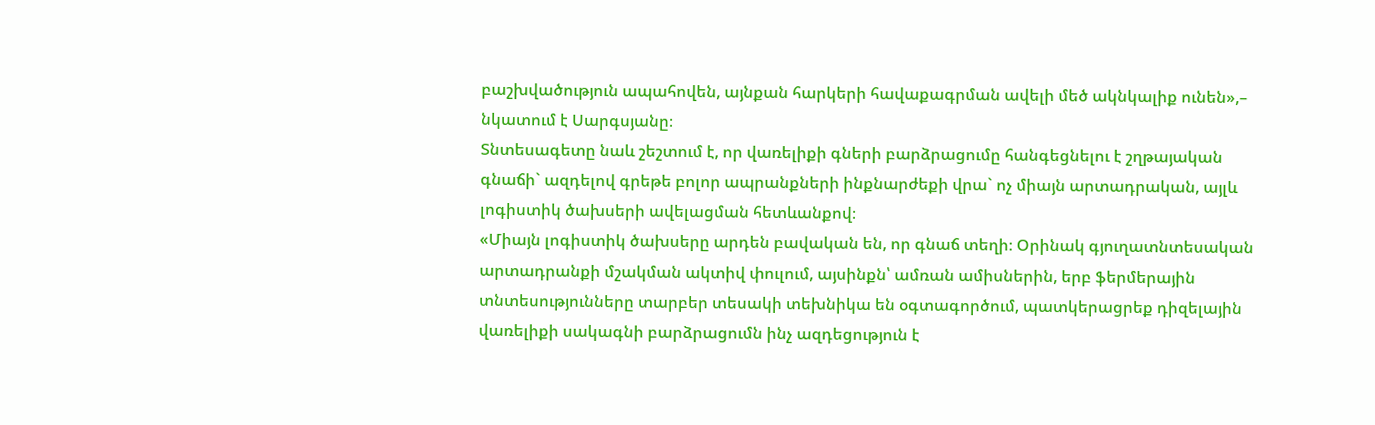բաշխվածություն ապահովեն, այնքան հարկերի հավաքագրման ավելի մեծ ակնկալիք ունեն»,– նկատում է Սարգսյանը։
Տնտեսագետը նաև շեշտում է, որ վառելիքի գների բարձրացումը հանգեցնելու է շղթայական գնաճի` ազդելով գրեթե բոլոր ապրանքների ինքնարժեքի վրա` ոչ միայն արտադրական, այլև լոգիստիկ ծախսերի ավելացման հետևանքով։
«Միայն լոգիստիկ ծախսերը արդեն բավական են, որ գնաճ տեղի։ Օրինակ գյուղատնտեսական արտադրանքի մշակման ակտիվ փուլում, այսինքն՝ ամռան ամիսներին, երբ ֆերմերային տնտեսությունները տարբեր տեսակի տեխնիկա են օգտագործում, պատկերացրեք դիզելային վառելիքի սակագնի բարձրացումն ինչ ազդեցություն է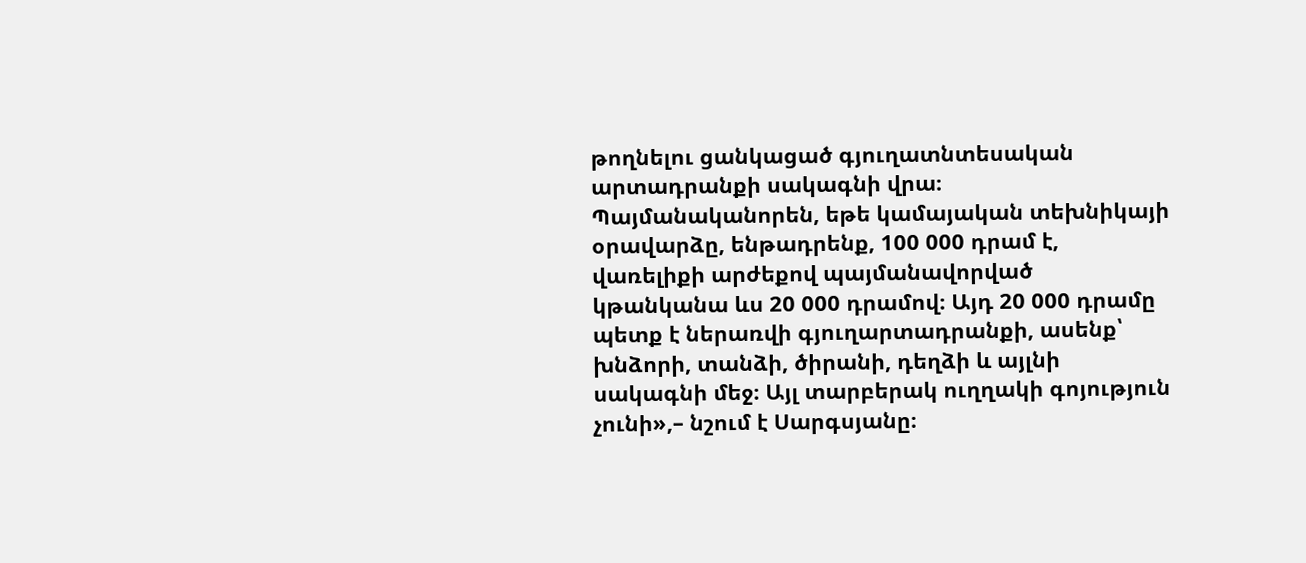թողնելու ցանկացած գյուղատնտեսական արտադրանքի սակագնի վրա։ Պայմանականորեն, եթե կամայական տեխնիկայի օրավարձը, ենթադրենք, 100 000 դրամ է, վառելիքի արժեքով պայմանավորված կթանկանա ևս 20 000 դրամով։ Այդ 20 000 դրամը պետք է ներառվի գյուղարտադրանքի, ասենք՝ խնձորի, տանձի, ծիրանի, դեղձի և այլնի սակագնի մեջ։ Այլ տարբերակ ուղղակի գոյություն չունի»,– նշում է Սարգսյանը։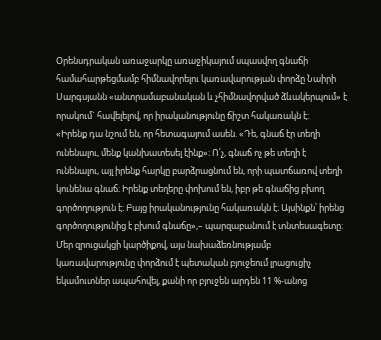Օրենսդրական առաջարկը առաջիկայում սպասվող գնաճի համահարթեցմամբ հիմնավորելու կառավարության փորձը Նաիրի Սարգսյանն «անտրամաբանական և չհիմնավորված ձևակերպում» է որակում` հավելելով, որ իրականությունը ճիշտ հակառակն է։
«Իրենք դա նշում են, որ հետագայում ասեն. «Դե, գնաճ էր տեղի ունենալու, մենք կանխատեսել էինք»։ Ո՛չ, գնաճ ոչ թե տեղի է ունենալու, այլ իրենք հարկը բարձրացնում են, որի պատճառով տեղի կունենա գնաճ։ Իրենք տեղերը փոխում են, իբր թե գնաճից բխող գործողություն է։ Բայց իրականությունը հակառակն է։ Այսինքն՝ իրենց գործողությունից է բխում գնաճը»,– պարզաբանում է տնտեսագետը։
Մեր զրուցակցի կարծիքով, այս նախաձեռնությամբ կառավարությունը փորձում է պետական բյուջեում լրացուցիչ եկամուտներ ապահովել, քանի որ բյուջեն արդեն 11 %-անոց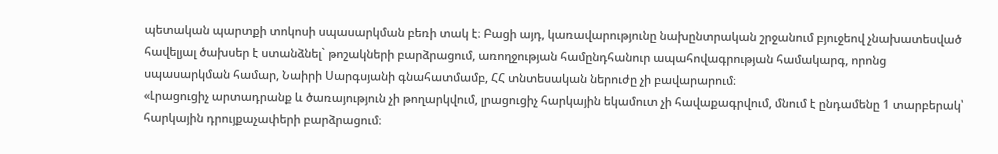պետական պարտքի տոկոսի սպասարկման բեռի տակ է։ Բացի այդ, կառավարությունը նախընտրական շրջանում բյուջեով չնախատեսված հավելյալ ծախսեր է ստանձնել` թոշակների բարձրացում, առողջության համընդհանուր ապահովագրության համակարգ, որոնց սպասարկման համար, Նաիրի Սարգսյանի գնահատմամբ, ՀՀ տնտեսական ներուժը չի բավարարում։
«Լրացուցիչ արտադրանք և ծառայություն չի թողարկվում, լրացուցիչ հարկային եկամուտ չի հավաքագրվում, մնում է ընդամենը 1 տարբերակ՝ հարկային դրույքաչափերի բարձրացում։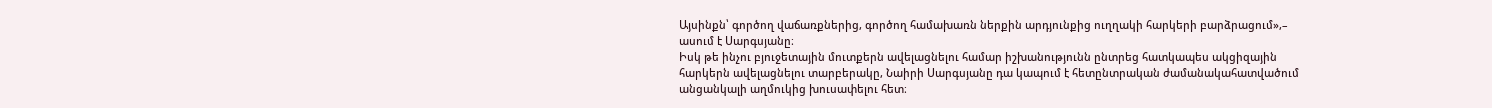Այսինքն՝ գործող վաճառքներից, գործող համախառն ներքին արդյունքից ուղղակի հարկերի բարձրացում»,– ասում է Սարգսյանը։
Իսկ թե ինչու բյուջետային մուտքերն ավելացնելու համար իշխանությունն ընտրեց հատկապես ակցիզային հարկերն ավելացնելու տարբերակը, Նաիրի Սարգսյանը դա կապում է հետընտրական ժամանակահատվածում անցանկալի աղմուկից խուսափելու հետ։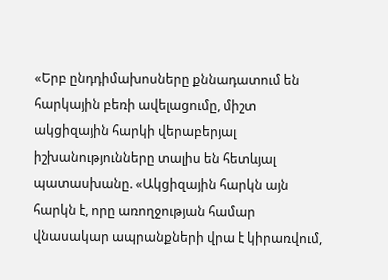«Երբ ընդդիմախոսները քննադատում են հարկային բեռի ավելացումը, միշտ ակցիզային հարկի վերաբերյալ իշխանությունները տալիս են հետևյալ պատասխանը. «Ակցիզային հարկն այն հարկն է, որը առողջության համար վնասակար ապրանքների վրա է կիրառվում,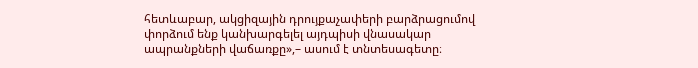հետևաբար, ակցիզային դրույքաչափերի բարձրացումով փորձում ենք կանխարգելել այդպիսի վնասակար ապրանքների վաճառքը»,– ասում է տնտեսագետը։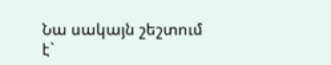Նա սակայն շեշտում է`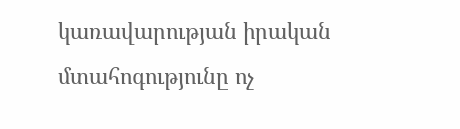կառավարության իրական մտահոգությունը ոչ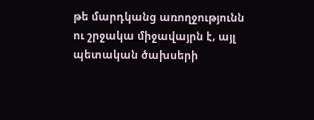թե մարդկանց առողջությունն ու շրջակա միջավայրն է, այլ պետական ծախսերի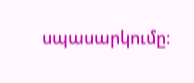սպասարկումը։